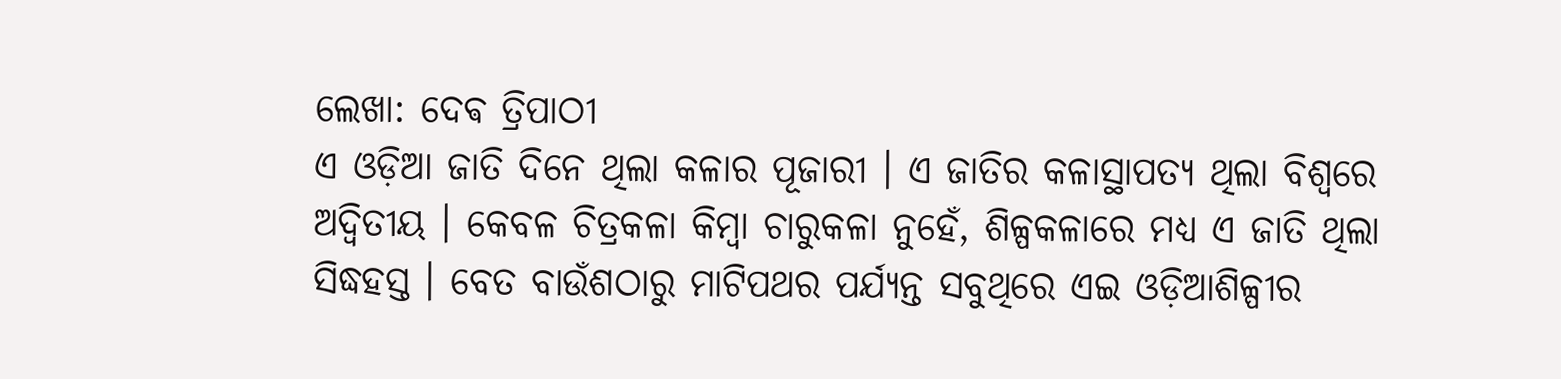ଲେଖା: ଦେଵ ତ୍ରିପାଠୀ
ଏ ଓଡ଼ିଆ ଜାତି ଦିନେ ଥିଲା କଳାର ପୂଜାରୀ । ଏ ଜାତିର କଳାସ୍ଥାପତ୍ୟ ଥିଲା ବିଶ୍ୱରେ ଅଦ୍ୱିତୀୟ । କେବଳ ଚିତ୍ରକଳା କିମ୍ବା ଚାରୁକଳା ନୁହେଁ, ଶିଳ୍ପକଳାରେ ମଧ୍ୟ ଏ ଜାତି ଥିଲା ସିଦ୍ଧହସ୍ତ । ବେତ ବାଉଁଶଠାରୁ ମାଟିପଥର ପର୍ଯ୍ୟନ୍ତ ସବୁଥିରେ ଏଇ ଓଡ଼ିଆଶିଳ୍ପୀର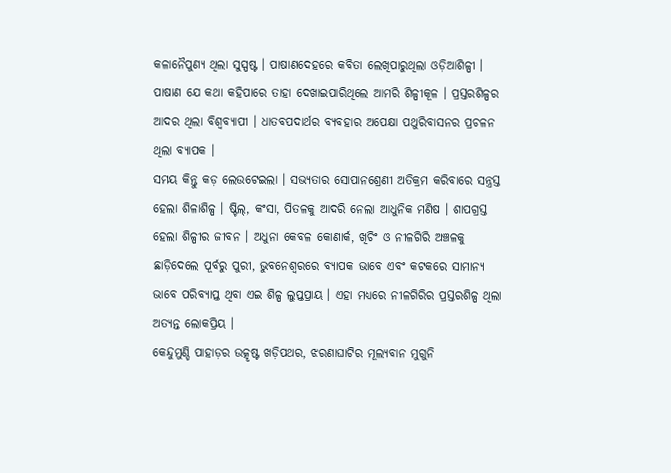କଳାନୈପୁଣ୍ୟ ଥିଲା ସୁସ୍ପଷ୍ଟ । ପାଷାଣଦେହରେ କବିତା ଲେଖିପାରୁଥିଲା ଓଡ଼ିଆଶିଳ୍ପୀ । ପାଷାଣ ଯେ କଥା କହିପାରେ ତାହା ଦେଖାଇପାରିଥିଲେ ଆମରି ଶିଳ୍ପୀକୂଳ । ପ୍ରସ୍ତରଶିଳ୍ପର ଆଦର ଥିଲା ବିଶ୍ୱବ୍ୟାପୀ । ଧାତବପଦାର୍ଥର ବ୍ୟବହାର ଅପେକ୍ଷା ପଥୁରିବାସନର ପ୍ରଚଳନ ଥିଲା ବ୍ୟାପକ ।
ସମୟ କିନ୍ତୁ କଡ଼ ଲେଉଟେଇଲା । ସଭ୍ୟତାର ସୋପାନଶ୍ରେଣୀ ଅତିକ୍ରମ କରିବାରେ ସନ୍ତ୍ରସ୍ତ ହେଲା ଶିଳାଶିଳ୍ପ । ଷ୍ଟିଲ୍, କଂସା, ପିତଳକୁ ଆଦରି ନେଲା ଆଧୁନିକ ମଣିଷ । ଶାପଗ୍ରସ୍ତ ହେଲା ଶିଳ୍ପୀର ଜୀବନ । ଅଧୁନା କେବଳ କୋଣାର୍କ, ଖିଚିଂ ଓ ନୀଳଗିରି ଅଞ୍ଚଳକୁ ଛାଡ଼ିଦେଲେ ପୂର୍ବରୁ ପୁରୀ, ଭୁବନେଶ୍ୱରରେ ବ୍ୟାପକ ଭାବେ ଏବଂ କଟକରେ ସାମାନ୍ୟ ଭାବେ ପରିବ୍ୟାପ୍ତ ଥିବା ଏଇ ଶିଳ୍ପ ଲୁପ୍ତପ୍ରାୟ । ଏହା ମଧ୍ୟରେ ନୀଳଗିରିର ପ୍ରସ୍ତରଶିଳ୍ପ ଥିଲା ଅତ୍ୟନ୍ତ ଲୋକପ୍ରିୟ ।
କେନ୍ଦୁମୁଣ୍ଡି ପାହାଡ଼ର ଉତ୍କୃଷ୍ଟ ଖଡ଼ିପଥର, ଝରଣାଘାଟିର ମୂଲ୍ୟବାନ ମୁଗୁନି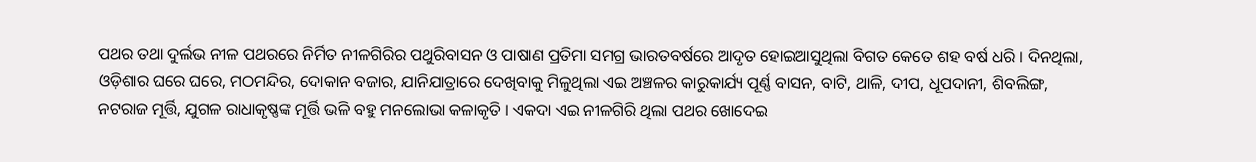ପଥର ତଥା ଦୁର୍ଲଭ ନୀଳ ପଥରରେ ନିର୍ମିତ ନୀଳଗିରିର ପଥୁରିବାସନ ଓ ପାଷାଣ ପ୍ରତିମା ସମଗ୍ର ଭାରତବର୍ଷରେ ଆଦୃତ ହୋଇଆସୁଥିଲା ବିଗତ କେତେ ଶହ ବର୍ଷ ଧରି । ଦିନଥିଲା, ଓଡ଼ିଶାର ଘରେ ଘରେ, ମଠମନ୍ଦିର, ଦୋକାନ ବଜାର, ଯାନିଯାତ୍ରାରେ ଦେଖିବାକୁ ମିଳୁଥିଲା ଏଇ ଅଞ୍ଚଳର କାରୁକାର୍ଯ୍ୟ ପୂର୍ଣ୍ଣ ବାସନ, ବାଟି, ଥାଳି, ଦୀପ, ଧୂପଦାନୀ, ଶିବଲିଙ୍ଗ, ନଟରାଜ ମୂର୍ତ୍ତି, ଯୁଗଳ ରାଧାକୃଷ୍ଣଙ୍କ ମୂର୍ତ୍ତି ଭଳି ବହୁ ମନଲୋଭା କଳାକୃତି । ଏକଦା ଏଇ ନୀଳଗିରି ଥିଲା ପଥର ଖୋଦେଇ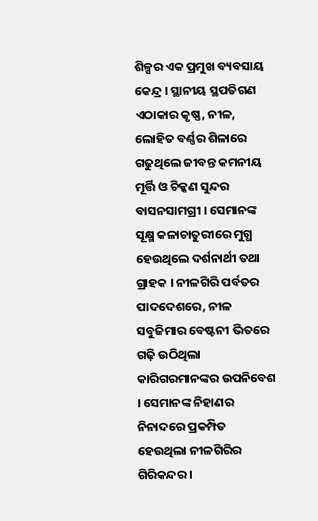ଶିଳ୍ପର ଏକ ପ୍ରମୁଖ ବ୍ୟବସାୟ କେନ୍ଦ୍ର । ସ୍ଥାନୀୟ ସ୍ଥପତିଗଣ ଏଠାକାର କୃଷ୍ଣ, ନୀଳ, ଲୋହିତ ବର୍ଣ୍ଣର ଶିଳାରେ ଗଢୁଥିଲେ ଜୀବନ୍ତ କମନୀୟ ମୂର୍ତ୍ତି ଓ ଚିକ୍କଣ ସୁନ୍ଦର ବାସନସାମଗ୍ରୀ । ସେମାନଙ୍କ ସୂକ୍ଷ୍ମ କଳାଚାତୁରୀରେ ମୁଗ୍ଧ ହେଉଥିଲେ ଦର୍ଶନାର୍ଥୀ ତଥା ଗ୍ରାହକ । ନୀଳଗିରି ପର୍ବତର ପାଦଦେଶରେ, ନୀଳ ସବୁଜିମାର ବେଷ୍ଟନୀ ଭିତରେ ଗଢ଼ି ଉଠିଥିଲା କାରିଗରମାନଙ୍କର ଉପନିବେଶ । ସେମାନଙ୍କ ନିହାଣର ନିନାଦରେ ପ୍ରକମ୍ପିତ ହେଉଥିଲା ନୀଳଗିରିର ଗିରିକନ୍ଦର ।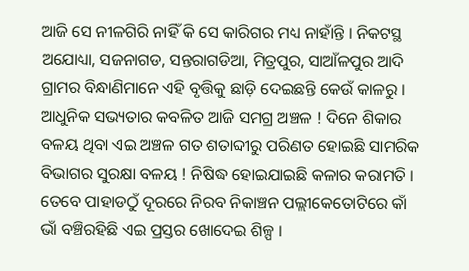ଆଜି ସେ ନୀଳଗିରି ନାହିଁ କି ସେ କାରିଗର ମଧ୍ୟ ନାହାଁନ୍ତି । ନିକଟସ୍ଥ ଅଯୋଧ୍ୟା, ସଜନାଗଡ, ସନ୍ତରାଗଡିଆ, ମିତ୍ରପୁର, ସାଆଁଳପୁର ଆଦି ଗ୍ରାମର ବିନ୍ଧାଣିମାନେ ଏହି ବୃତ୍ତିକୁ ଛାଡ଼ି ଦେଇଛନ୍ତି କେଉଁ କାଳରୁ । ଆଧୁନିକ ସଭ୍ୟତାର କବଳିତ ଆଜି ସମଗ୍ର ଅଞ୍ଚଳ ! ଦିନେ ଶିକାର ବଳୟ ଥିବା ଏଇ ଅଞ୍ଚଳ ଗତ ଶତାବ୍ଦୀରୁ ପରିଣତ ହୋଇଛି ସାମରିକ ବିଭାଗର ସୁରକ୍ଷା ବଳୟ ! ନିଷିଦ୍ଧ ହୋଇଯାଇଛି କଳାର କରାମତି । ତେବେ ପାହାଡଠୁଁ ଦୂରରେ ନିରବ ନିକାଞ୍ଚନ ପଲ୍ଲୀକେତୋଟିରେ କାଁ ଭାଁ ବଞ୍ଚିରହିଛି ଏଇ ପ୍ରସ୍ତର ଖୋଦେଇ ଶିଳ୍ପ ।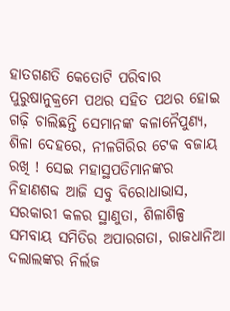ହାତଗଣତି କେତୋଟି ପରିବାର ପୁରୁଷାନୁକ୍ରମେ ପଥର ସହିତ ପଥର ହୋଇ ଗଢ଼ି ଚାଲିଛନ୍ତି ସେମାନଙ୍କ କଳାନୈପୁଣ୍ୟ, ଶିଳା ଦେହରେ, ନୀଳଗିରିର ଟେକ ବଜାୟ ରଖି ! ସେଇ ମହାସ୍ଥପତିମାନଙ୍କର ନିହାଣଶବ୍ଦ ଆଜି ସବୁ ବିରୋଧାଭାସ, ସରକାରୀ କଳର ସ୍ଥାଣୁତା, ଶିଳାଶିଳ୍ପ ସମବାୟ ସମିତିର ଅପାରଗତା, ରାଜଧାନିଆ ଦଲାଲଙ୍କର ନିର୍ଲଜ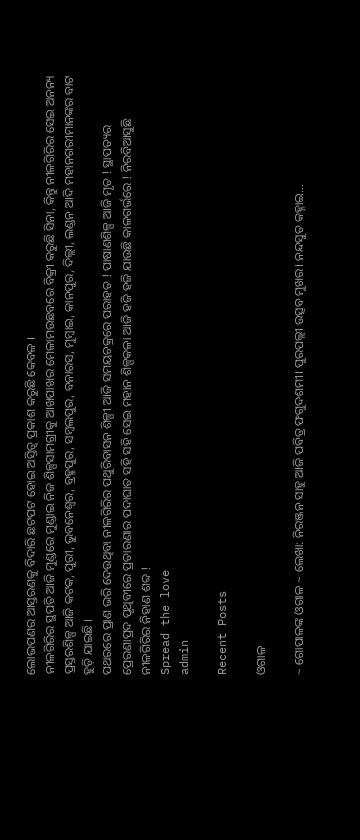ଲୋଭପଣର ଆସ୍ତରଣକୁ ବିଦାରି ଛଟପଟ ହୋଇ ଅସ୍ତିତ୍ବ ପ୍ରକାଶ କରୁଛି କେବଳ ।
ନୀଳଗିରିର ସ୍ଥପତି ଆଜି ମୁଣ୍ଡରେ ମୁଣ୍ଡାଇ ନିଜ ଶିଳ୍ପସାମଗ୍ରୀକୁ ଆଖପାଖର ମେଳାମଉଛବରେ ବିକ୍ରୀ କରୁଛି ସିନା, କିନ୍ତୁ ନୀଳଗିରିର ସେଇ ଅନନ୍ୟ ପ୍ରସ୍ତରଶିଳ୍ପ ଆଜି କଟକ, ପୁରୀ, ଭୁବନେଶ୍ୱର, ବ୍ରହ୍ମପୁର, ସମ୍ବଲପୁର, ବନାରସ, ମୁମ୍ବାଇ, କାନପୁର, ଦିଲ୍ଲୀ, ଲଣ୍ଡନ ଆଦି ମହାନଗରୀମାନଙ୍କର ବାଟ ହୁଡ଼ି ଯାଇଛି ।
ପଥରରେ ପ୍ରାଣ ଭରି ଦେଉଥିବା ନୀଳଗିରିର ପଥୁରିବାସନ ଶିଳ୍ପୀ ଆଜି ସମୟଚକ୍ରରେ ପରାହତ ! ପାଷାଣଶିଳ୍ପ ଆଜି ମୃତ ! ସ୍ଥାପତ୍ୟର ପ୍ରେରଣାପ୍ରଦ ପୃଥିବୀରେ ପ୍ରତାରଣାର ପଦାଘାତ ସହି ସହି ସେଇ ମହାନ ଶିଳ୍ପକଳା ଆଜି ହଜି ହଜି ଯାଉଛି କାଳଗର୍ଭରେ ! ନିରବିଆସୁଛି ନୀଳଗିରିର ନିହାଣ ଶବ୍ଦ !
Spread the love
admin

Recent Posts

ଓଗାଳ

~ ଗୋପାଳଙ୍କ ଓଗାଳ ~ ଲେଖା: ନିରଞ୍ଜନ ସାହୁ ଆଜି ପବିତ୍ର ଫଗୁଦଶମୀ। ପୁରପଲ୍ଲୀ ଉତ୍ସବ ମୁଖର। ନନ୍ଦସୁତ କହ୍ନାଇ…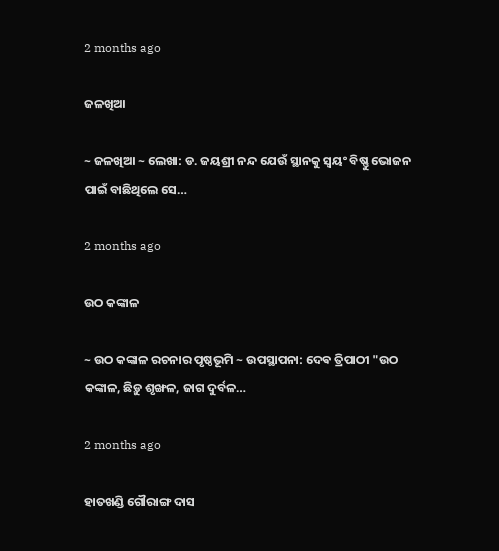2 months ago

ଜଳଖିଆ

~ ଜଳଖିଆ ~ ଲେଖା: ଡ. ଜୟଶ୍ରୀ ନନ୍ଦ ଯେଉଁ ସ୍ଥାନକୁ ସ୍ବୟଂ ବିଷ୍ଣୁ ଭୋଜନ ପାଇଁ ବାଛିଥିଲେ ସେ…

2 months ago

ଉଠ କଙ୍କାଳ

~ ଉଠ କଙ୍କାଳ ରଚନାର ପୃଷ୍ଠଭୂମି ~ ଉପସ୍ଥାପନା: ଦେଵ ତ୍ରିପାଠୀ "ଉଠ କଙ୍କାଳ, ଛିଡ଼ୁ ଶୃଙ୍ଖଳ, ଜାଗ ଦୁର୍ବଳ…

2 months ago

ହାତଖଣ୍ଡି ଗୌରାଙ୍ଗ ଦାସ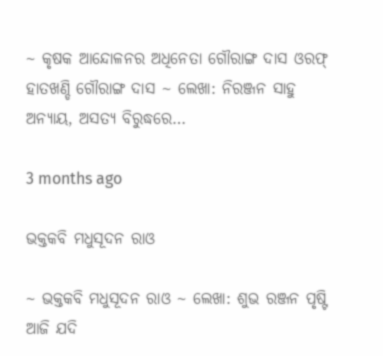~ କୃଷକ ଆନ୍ଦୋଳନର ଅଧିନେତା ଗୌରାଙ୍ଗ ଦାସ ଓରଫ୍ ହାତଖଣ୍ଡି ଗୌରାଙ୍ଗ ଦାସ ~ ଲେଖା: ନିରଞ୍ଜନ ସାହୁ ଅନ୍ୟାୟ, ଅସତ୍ୟ ବିରୁଦ୍ଧରେ…

3 months ago

ଭକ୍ତକବି ମଧୁସୂଦନ ରାଓ

~ ଭକ୍ତକବି ମଧୁସୂଦନ ରାଓ ~ ଲେଖା: ଶୁଭ ରଞ୍ଜନ ପୃଷ୍ଟି ଆଜି ଯଦି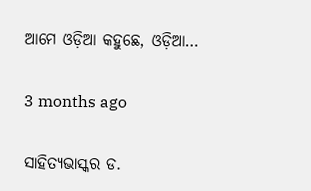ଆମେ ଓଡ଼ିଆ କହୁଛେ, ଓଡ଼ିଆ…

3 months ago

ସାହିତ୍ୟଭାସ୍କର ଡ.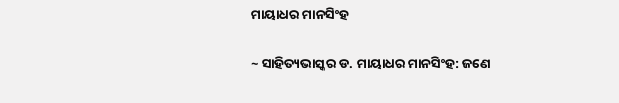ମାୟାଧର ମାନସିଂହ

~ ସାହିତ୍ୟଭାସ୍କର ଡ. ମାୟାଧର ମାନସିଂହ: ଜଣେ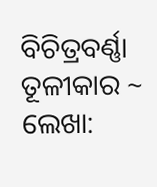ବିଚିତ୍ରବର୍ଣ୍ଣା ତୂଳୀକାର ~ ଲେଖା: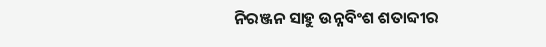ନିରଞ୍ଜନ ସାହୁ ଉନ୍ନବିଂଶ ଶତାବ୍ଦୀର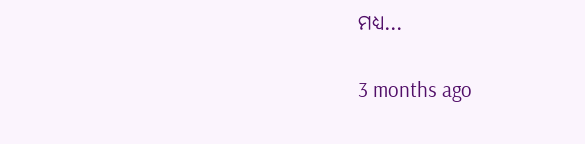ମଧ୍ୟ…

3 months ago